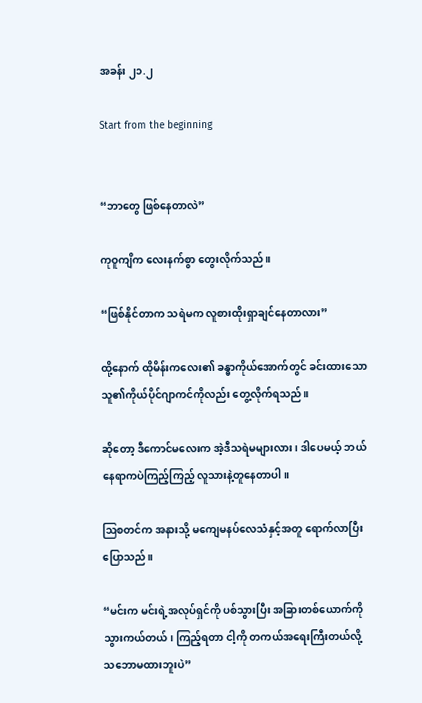အခန်း ၂၁.၂

Start from the beginning


“ဘာတွေ ဖြစ်နေတာလဲ”

ကုဝူကျိက လေးနက်စွာ တွေးလိုက်သည်။

“ဖြစ်နိုင်တာက သရဲမက လူစားထိုးရှာချင်နေတာလား”

ထို့နောက် ထိုမိန်းကလေး၏ ခန္ဓာကိုယ်အောက်တွင် ခင်းထားသော သူ၏ကိုယ်ပိုင်ဂျာကင်ကိုလည်း တွေ့လိုက်ရသည်။

ဆိုတော့ ဒီကောင်မလေးက အဲ့ဒီသရဲမများလား၊ ဒါပေမယ့် ဘယ်နေရာကပဲကြည့်ကြည့် လူသားနဲ့တူနေတာပါ။

ဩစတင်က အနားသို့ မကျေမနပ်လေသံနှင့်အတူ ရောက်လာပြီးပြောသည်။

“မင်းက မင်းရဲ့အလုပ်ရှင်ကို ပစ်သွားပြီး အခြားတစ်ယောက်ကို သွားကယ်တယ်၊ ကြည့်ရတာ ငါ့ကို တကယ်အရေးကြီးတယ်လို့ သဘောမထားဘူးပဲ”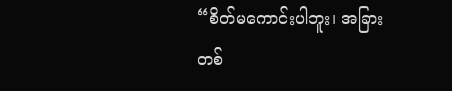“စိတ်မကောင်းပါဘူး၊ အခြားတစ်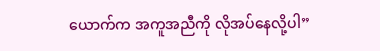ယောက်က အကူအညီကို လိုအပ်နေလို့ပါ”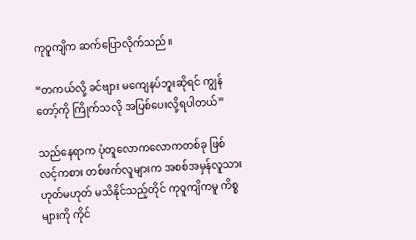ကုဝူကျိက ဆက်ပြောလိုက်သည်။

“တကယ်လို့ ခင်ဗျား မကျေနပ်ဘူးဆိုရင် ကျွန်တော့်ကို ကြိုက်သလို အပြစ်ပေးလို့ရပါတယ်”

သည်နေရာက ပုံတူလောကလောကတစ်ခု ဖြစ်လင့်ကစား တစ်ဖက်လူများက အစစ်အမှန်လူသား ဟုတ်မဟုတ် မသိနိုင်သည့်တိုင် ကုဝူကျိကမူ ကိစ္စများကို ကိုင်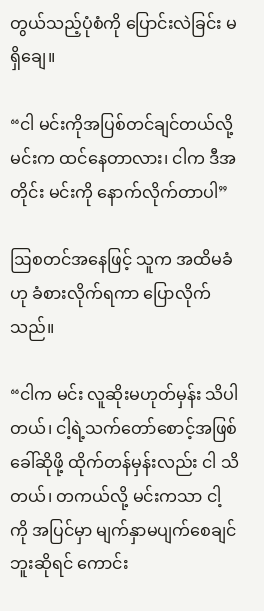တွယ်သည့်ပုံစံကို ပြောင်းလဲခြင်း မရှိချေ။

“ငါ မင်းကိုအပြစ်တင်ချင်တယ်လို့ မင်းက ထင်နေတာလား၊ ငါက ဒီအတိုင်း မင်းကို နောက်လိုက်တာပါ”

ဩစတင်အနေဖြင့် သူက အထိမခံဟု ခံစားလိုက်ရကာ ပြောလိုက်သည်။

“ငါက မင်း လူဆိုးမဟုတ်မှန်း သိပါတယ်၊ ငါ့ရဲ့သက်တော်စောင့်အဖြစ် ခေါ်ဆိုဖို့ ထိုက်တန်မှန်းလည်း ငါ သိတယ်၊ တကယ်လို့ မင်းကသာ ငါ့ကို အပြင်မှာ မျက်နှာမပျက်စေချင်ဘူးဆိုရင် ကောင်း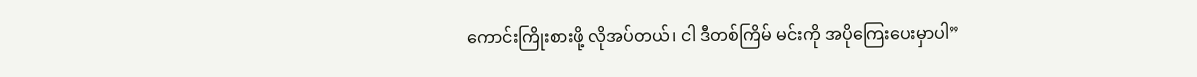ကောင်းကြိုးစားဖို့ လိုအပ်တယ်၊ ငါ ဒီတစ်ကြိမ် မင်းကို အပိုကြေးပေးမှာပါ”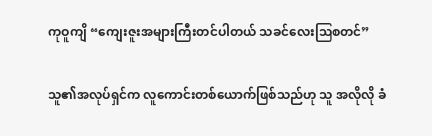ကုဝူကျိ “ကျေးဇူးအများကြီးတင်ပါတယ် သခင်လေးဩစတင်”

သူ၏အလုပ်ရှင်က လူကောင်းတစ်ယောက်ဖြစ်သည်ဟု သူ အလိုလို ခံ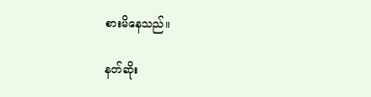စားမိနေသည်။

နတ်ဆိုး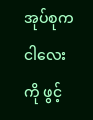အုပ်စုက ငါလေးကို ဖွင့်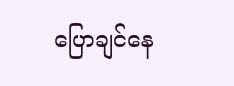ပြောချင်နေ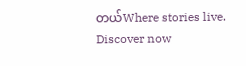တယ်Where stories live. Discover now